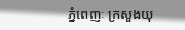ភ្នំពេញៈ ក្រសួងយុ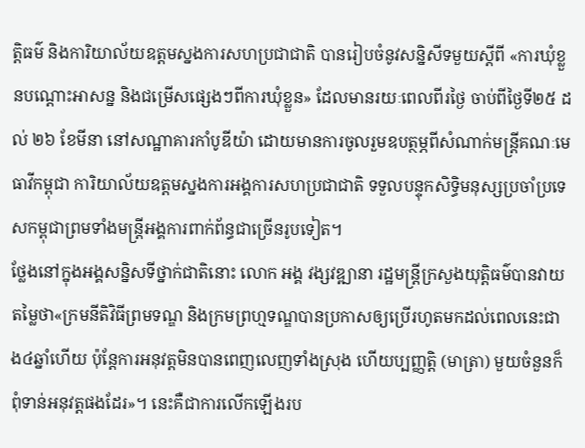ត្តិធម៌ និងការិយាល័យឧត្តមស្នងការសហប្រជាជាតិ បានរៀបចំនូវសន្និសីទមួយស្តីពី «ការឃុំខ្លួនបណ្តោះអាសន្ន និងជម្រើសផ្សេងៗពីការឃុំខ្លួន» ដែលមានរយៈពេលពីរថ្ងៃ ចាប់ពីថ្ងៃទី២៥ ដល់ ២៦ ខែមីនា នៅសណ្ឋាគារកាំបូឌីយ៉ា ដោយមានការចូលរួមឧបត្ថម្ភពីសំណាក់មន្រ្តីគណៈមេធាវីកម្ពុជា ការិយាល័យឧត្តមស្នងការអង្គការសហប្រជាជាតិ ទទួលបន្ទុកសិទ្ធិមនុស្សប្រចាំប្រទេសកម្ពុជាព្រមទាំងមន្រ្តីអង្គការពាក់ព័ន្ធជាច្រើនរូបទៀត។
ថ្លែងនៅក្នុងអង្គសន្និសទីថ្នាក់ជាតិនោះ លោក អង្គ វង្សវឌ្ឍានា រដ្ឋមន្ត្រីក្រសួងយុត្តិធម៌បានវាយតម្លៃថា«ក្រមនីតិវិធីព្រមទណ្ឌ និងក្រមព្រហ្មទណ្ឌបានប្រកាសឲ្យប្រើរហូតមកដល់ពេលនេះជាង៤ឆ្នាំហើយ ប៉ុន្តែការអនុវត្តមិនបានពេញលេញទាំងស្រុង ហើយប្បញ្ញត្តិ (មាត្រា) មួយចំនួនក៏ពុំទាន់អនុវត្តផងដែរ»។ នេះគឺជាការលើកឡើងរប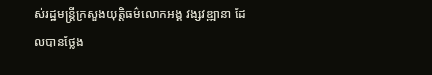ស់រដ្ឋមន្ត្រីក្រសួងយុត្តិធម៌លោកអង្គ វង្សវឌ្ឍានា ដែលបានថ្លែង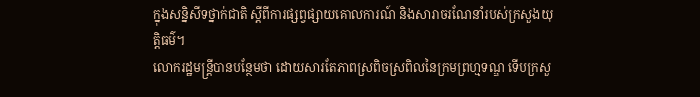ក្នុងសន្និសីទថ្នាក់ជាតិ ស្ដីពីការផ្សព្វផ្សាយគោលការណ៍ និងសារាចរណែនាំរបស់ក្រសួងយុត្តិធម៌។
លោករដ្ឋមន្ត្រីបានបន្ថែមថា ដោយសារតែភាពស្រពិចស្រពិលនៃក្រមព្រហ្មទណ្ឌ ទើបក្រសួ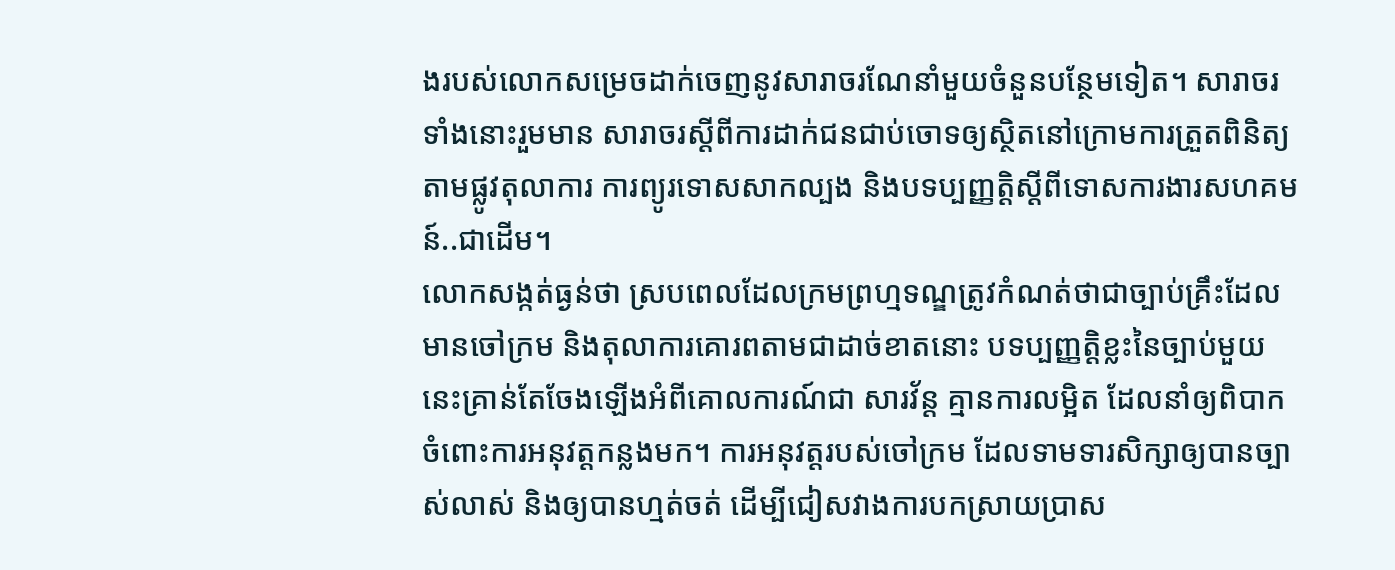ងរបស់លោកសម្រេចដាក់ចេញនូវសារាចរណែនាំមួយចំនួនបន្ថែមទៀត។ សារាចរទាំងនោះរួមមាន សារាចរស្ដីពីការដាក់ជនជាប់ចោទឲ្យស្ថិតនៅក្រោមការត្រួតពិនិត្យ តាមផ្លូវតុលាការ ការព្យូរទោសសាកល្បង និងបទប្បញ្ញត្តិស្ដីពីទោសការងារសហគមន៍..ជាដើម។
លោកសង្កត់ធ្ងន់ថា ស្របពេលដែលក្រមព្រហ្មទណ្ឌត្រូវកំណត់ថាជាច្បាប់គ្រឹះដែលមានចៅក្រម និងតុលាការគោរពតាមជាដាច់ខាតនោះ បទប្បញ្ញត្តិខ្លះនៃច្បាប់មួយនេះគ្រាន់តែចែងឡើងអំពីគោលការណ៍ជា សារវ័ន្ត គ្មានការលម្អិត ដែលនាំឲ្យពិបាកចំពោះការអនុវត្តកន្លងមក។ ការអនុវត្តរបស់ចៅក្រម ដែលទាមទារសិក្សាឲ្យបានច្បាស់លាស់ និងឲ្យបានហ្មត់ចត់ ដើម្បីជៀសវាងការបកស្រាយប្រាស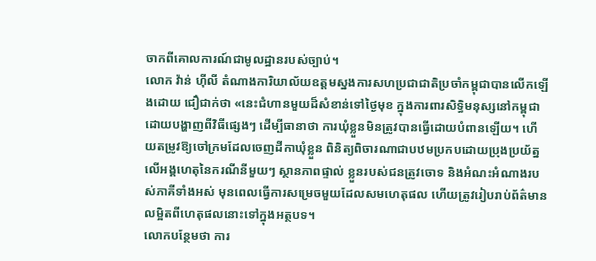ចាកពីគោលការណ៍ជាមូលដ្ឋានរបស់ច្បាប់។
លោក វ៉ាន់ ហ៊ីលី តំណាងការិយាល័យឧត្តមស្នងការសហប្រជាជាតិប្រចាំកម្ពុជាបានលើកឡើងដោយ ជឿជាក់ថា «នេះជំហានមួយដ៏សំខាន់ទៅថ្ងៃមុខ ក្នុងការពារសិទ្ធិមនុស្សនៅកម្ពុជាដោយបង្ហាញពីវិធីផ្សេងៗ ដើម្បីធានាថា ការឃុំខ្លួនមិនត្រូវបានធ្វើដោយបំពានឡើយ។ ហើយតម្រូវឱ្យចៅក្រមដែលចេញដីកាឃុំខ្លួន ពិនិត្យពិចារណាជាបឋមប្រកបដោយប្រុងប្រយ័ត្នលើអង្គហេតុនៃករណីនីមួយៗ ស្ថានភាពផ្ទាល់ ខ្លួនរបស់ជនត្រូវចោទ និងអំណះអំណាងរបស់ភាគីទាំងអស់ មុនពេលធ្វើការសម្រេចមួយដែលសមហេតុផល ហើយត្រូវរៀបរាប់ព័ត៌មានលម្អិតពីហេតុផលនោះទៅក្នុងអត្ថបទ។
លោកបន្ថែមថា ការ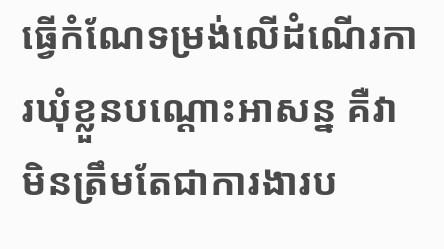ធ្វើកំណែទម្រង់លើដំណើរការឃុំខ្លួនបណ្តោះអាសន្ន គឺវាមិនត្រឹមតែជាការងារប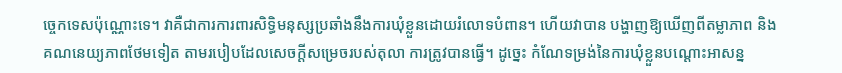ច្ចេកទេសប៉ុណ្ណោះទេ។ វាគឺជាការការពារសិទ្ធិមនុស្សប្រឆាំងនឹងការឃុំខ្លួនដោយរំលោទបំពាន។ ហើយវាបាន បង្ហាញឱ្យឃើញពីតម្លាភាព និងគណនេយ្យភាពថែមទៀត តាមរបៀបដែលសេចក្តីសម្រេចរបស់តុលា ការត្រូវបានធ្វើ។ ដូច្នេះ កំណែទម្រង់នៃការឃុំខ្លួនបណ្តោះអាសន្ន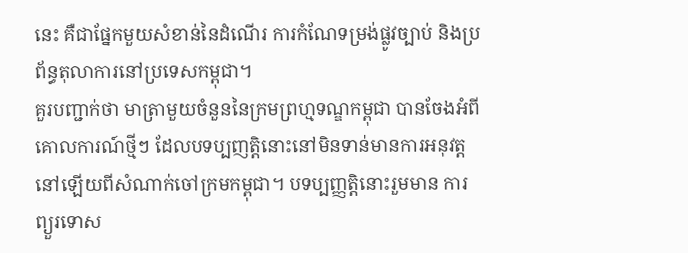នេះ គឺជាផ្នែកមួយសំខាន់នៃដំណើរ ការកំណែទម្រង់ផ្លូវច្បាប់ និងប្រព័ន្ធតុលាការនៅប្រទេសកម្ពុជា។
គួរបញ្ជាក់ថា មាត្រាមួយចំនួននៃក្រមព្រហ្មទណ្ឌកម្ពុជា បានចែងអំពីគោលការណ៍ថ្មីៗ ដែលបទប្បញត្តិនោះនៅមិនទាន់មានការអនុវត្តនៅឡើយពីសំណាក់ចៅក្រមកម្ពុជា។ បទប្បញ្ញត្តិនោះរួមមាន ការព្យួរទោស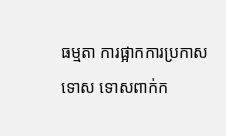ធម្មតា ការផ្អាកការប្រកាសទោស ទោសពាក់ក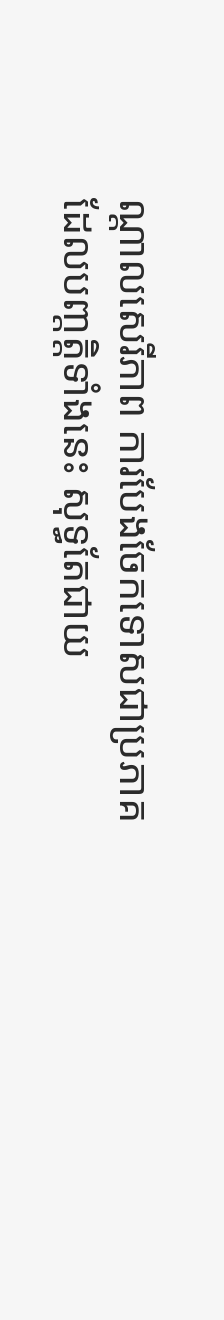ណ្ដាលសេរីភាព ការបែងចែកទោសជាប្រភាគ ដែលបញ្តត្តិទាំងនេះ សុទ្ធតែជាយ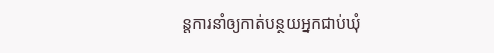ន្តការនាំឲ្យកាត់បន្ថយអ្នកជាប់ឃុំ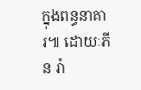ក្នុងពន្ធនាគារ៕ ដោយៈភីន រ៉ា